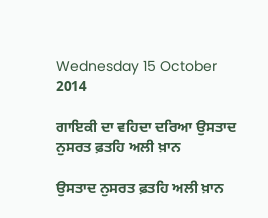Wednesday 15 October 2014

ਗਾਇਕੀ ਦਾ ਵਹਿਦਾ ਦਰਿਆ ਉਸਤਾਦ ਨੁਸਰਤ ਫ਼ਤਹਿ ਅਲੀ ਖ਼ਾਨ

ਉਸਤਾਦ ਨੁਸਰਤ ਫ਼ਤਹਿ ਅਲੀ ਖ਼ਾਨ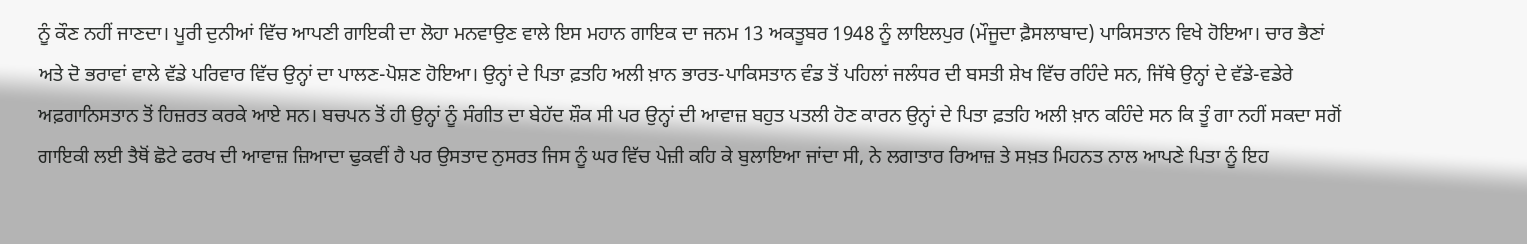ਨੂੰ ਕੌਣ ਨਹੀਂ ਜਾਣਦਾ। ਪੂਰੀ ਦੁਨੀਆਂ ਵਿੱਚ ਆਪਣੀ ਗਾਇਕੀ ਦਾ ਲੋਹਾ ਮਨਵਾਉਣ ਵਾਲੇ ਇਸ ਮਹਾਨ ਗਾਇਕ ਦਾ ਜਨਮ 13 ਅਕਤੂਬਰ 1948 ਨੂੰ ਲਾਇਲਪੁਰ (ਮੌਜੂਦਾ ਫ਼ੈਸਲਾਬਾਦ) ਪਾਕਿਸਤਾਨ ਵਿਖੇ ਹੋਇਆ। ਚਾਰ ਭੈਣਾਂ ਅਤੇ ਦੋ ਭਰਾਵਾਂ ਵਾਲੇ ਵੱਡੇ ਪਰਿਵਾਰ ਵਿੱਚ ਉਨ੍ਹਾਂ ਦਾ ਪਾਲਣ-ਪੋਸ਼ਣ ਹੋਇਆ। ਉਨ੍ਹਾਂ ਦੇ ਪਿਤਾ ਫ਼ਤਹਿ ਅਲੀ ਖ਼ਾਨ ਭਾਰਤ-ਪਾਕਿਸਤਾਨ ਵੰਡ ਤੋਂ ਪਹਿਲਾਂ ਜਲੰਧਰ ਦੀ ਬਸਤੀ ਸ਼ੇਖ ਵਿੱਚ ਰਹਿੰਦੇ ਸਨ, ਜਿੱਥੇ ਉਨ੍ਹਾਂ ਦੇ ਵੱਡੇ-ਵਡੇਰੇ ਅਫ਼ਗਾਨਿਸਤਾਨ ਤੋਂ ਹਿਜ਼ਰਤ ਕਰਕੇ ਆਏ ਸਨ। ਬਚਪਨ ਤੋਂ ਹੀ ਉਨ੍ਹਾਂ ਨੂੰ ਸੰਗੀਤ ਦਾ ਬੇਹੱਦ ਸ਼ੌਕ ਸੀ ਪਰ ਉਨ੍ਹਾਂ ਦੀ ਆਵਾਜ਼ ਬਹੁਤ ਪਤਲੀ ਹੋਣ ਕਾਰਨ ਉਨ੍ਹਾਂ ਦੇ ਪਿਤਾ ਫ਼ਤਹਿ ਅਲੀ ਖ਼ਾਨ ਕਹਿੰਦੇ ਸਨ ਕਿ ਤੂੰ ਗਾ ਨਹੀਂ ਸਕਦਾ ਸਗੋਂ ਗਾਇਕੀ ਲਈ ਤੈਥੋਂ ਛੋਟੇ ਫਰਖ ਦੀ ਆਵਾਜ਼ ਜ਼ਿਆਦਾ ਢੁਕਵੀਂ ਹੈ ਪਰ ਉਸਤਾਦ ਨੁਸਰਤ ਜਿਸ ਨੂੰ ਘਰ ਵਿੱਚ ਪੇਜ਼ੀ ਕਹਿ ਕੇ ਬੁਲਾਇਆ ਜਾਂਦਾ ਸੀ, ਨੇ ਲਗਾਤਾਰ ਰਿਆਜ਼ ਤੇ ਸਖ਼ਤ ਮਿਹਨਤ ਨਾਲ ਆਪਣੇ ਪਿਤਾ ਨੂੰ ਇਹ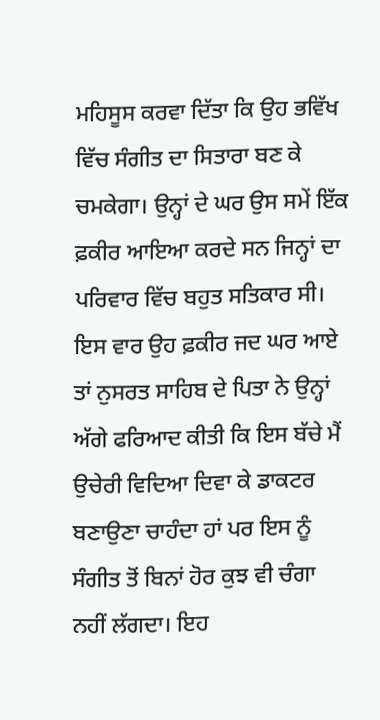ਮਹਿਸੂਸ ਕਰਵਾ ਦਿੱਤਾ ਕਿ ਉਹ ਭਵਿੱਖ ਵਿੱਚ ਸੰਗੀਤ ਦਾ ਸਿਤਾਰਾ ਬਣ ਕੇ ਚਮਕੇਗਾ। ਉਨ੍ਹਾਂ ਦੇ ਘਰ ਉਸ ਸਮੇਂ ਇੱਕ ਫ਼ਕੀਰ ਆਇਆ ਕਰਦੇ ਸਨ ਜਿਨ੍ਹਾਂ ਦਾ ਪਰਿਵਾਰ ਵਿੱਚ ਬਹੁਤ ਸਤਿਕਾਰ ਸੀ। ਇਸ ਵਾਰ ਉਹ ਫ਼ਕੀਰ ਜਦ ਘਰ ਆਏ ਤਾਂ ਨੁਸਰਤ ਸਾਹਿਬ ਦੇ ਪਿਤਾ ਨੇ ਉਨ੍ਹਾਂ ਅੱਗੇ ਫਰਿਆਦ ਕੀਤੀ ਕਿ ਇਸ ਬੱਚੇ ਮੈਂ ਉਚੇਰੀ ਵਿਦਿਆ ਦਿਵਾ ਕੇ ਡਾਕਟਰ ਬਣਾਉਣਾ ਚਾਹੰਦਾ ਹਾਂ ਪਰ ਇਸ ਨੂੰ ਸੰਗੀਤ ਤੋਂ ਬਿਨਾਂ ਹੋਰ ਕੁਝ ਵੀ ਚੰਗਾ ਨਹੀਂ ਲੱਗਦਾ। ਇਹ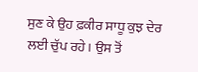ਸੁਣ ਕੇ ਉਹ ਫ਼ਕੀਰ ਸਾਧੂ ਕੁਝ ਦੇਰ ਲਈ ਚੁੱਪ ਰਹੇ। ਉਸ ਤੋਂ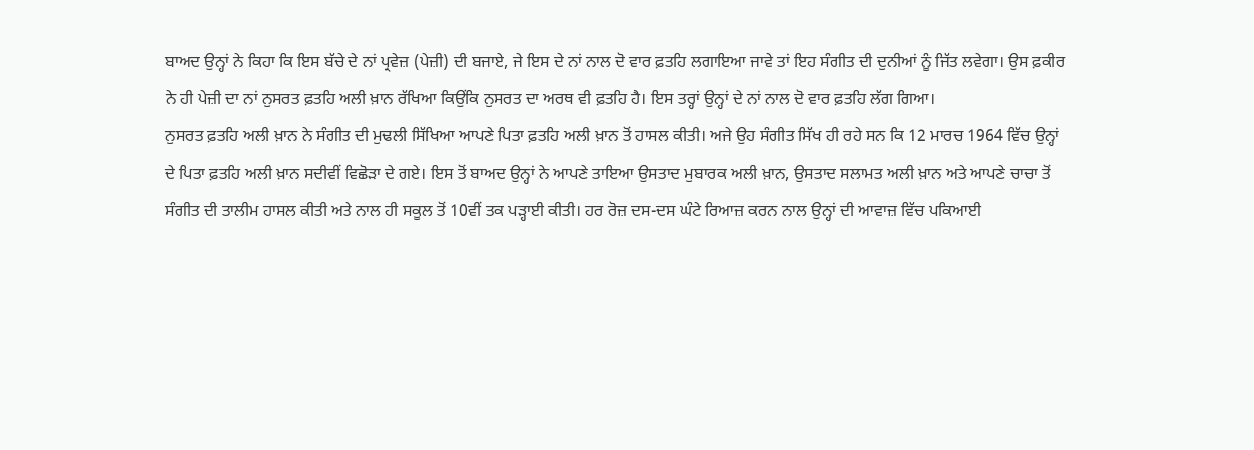ਬਾਅਦ ਉਨ੍ਹਾਂ ਨੇ ਕਿਹਾ ਕਿ ਇਸ ਬੱਚੇ ਦੇ ਨਾਂ ਪ੍ਰਵੇਜ਼ (ਪੇਜ਼ੀ) ਦੀ ਬਜਾਏ, ਜੇ ਇਸ ਦੇ ਨਾਂ ਨਾਲ ਦੋ ਵਾਰ ਫ਼ਤਹਿ ਲਗਾਇਆ ਜਾਵੇ ਤਾਂ ਇਹ ਸੰਗੀਤ ਦੀ ਦੁਨੀਆਂ ਨੂੰ ਜਿੱਤ ਲਵੇਗਾ। ਉਸ ਫ਼ਕੀਰ ਨੇ ਹੀ ਪੇਜ਼ੀ ਦਾ ਨਾਂ ਨੁਸਰਤ ਫ਼ਤਹਿ ਅਲੀ ਖ਼ਾਨ ਰੱਖਿਆ ਕਿਉਂਕਿ ਨੁਸਰਤ ਦਾ ਅਰਥ ਵੀ ਫ਼ਤਹਿ ਹੈ। ਇਸ ਤਰ੍ਹਾਂ ਉਨ੍ਹਾਂ ਦੇ ਨਾਂ ਨਾਲ ਦੋ ਵਾਰ ਫ਼ਤਹਿ ਲੱਗ ਗਿਆ।
ਨੁਸਰਤ ਫ਼ਤਹਿ ਅਲੀ ਖ਼ਾਨ ਨੇ ਸੰਗੀਤ ਦੀ ਮੁਢਲੀ ਸਿੱਖਿਆ ਆਪਣੇ ਪਿਤਾ ਫ਼ਤਹਿ ਅਲੀ ਖ਼ਾਨ ਤੋਂ ਹਾਸਲ ਕੀਤੀ। ਅਜੇ ਉਹ ਸੰਗੀਤ ਸਿੱਖ ਹੀ ਰਹੇ ਸਨ ਕਿ 12 ਮਾਰਚ 1964 ਵਿੱਚ ਉਨ੍ਹਾਂ ਦੇ ਪਿਤਾ ਫ਼ਤਹਿ ਅਲੀ ਖ਼ਾਨ ਸਦੀਵੀਂ ਵਿਛੋੜਾ ਦੇ ਗਏ। ਇਸ ਤੋਂ ਬਾਅਦ ਉਨ੍ਹਾਂ ਨੇ ਆਪਣੇ ਤਾਇਆ ਉਸਤਾਦ ਮੁਬਾਰਕ ਅਲੀ ਖ਼ਾਨ, ਉਸਤਾਦ ਸਲਾਮਤ ਅਲੀ ਖ਼ਾਨ ਅਤੇ ਆਪਣੇ ਚਾਚਾ ਤੋਂ ਸੰਗੀਤ ਦੀ ਤਾਲੀਮ ਹਾਸਲ ਕੀਤੀ ਅਤੇ ਨਾਲ ਹੀ ਸਕੂਲ ਤੋਂ 10ਵੀਂ ਤਕ ਪੜ੍ਹਾਈ ਕੀਤੀ। ਹਰ ਰੋਜ਼ ਦਸ-ਦਸ ਘੰਟੇ ਰਿਆਜ਼ ਕਰਨ ਨਾਲ ਉਨ੍ਹਾਂ ਦੀ ਆਵਾਜ਼ ਵਿੱਚ ਪਕਿਆਈ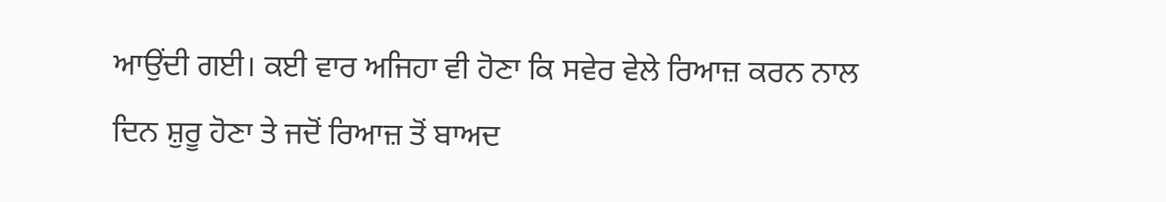ਆਉਂਦੀ ਗਈ। ਕਈ ਵਾਰ ਅਜਿਹਾ ਵੀ ਹੋਣਾ ਕਿ ਸਵੇਰ ਵੇਲੇ ਰਿਆਜ਼ ਕਰਨ ਨਾਲ ਦਿਨ ਸ਼ੁਰੂ ਹੋਣਾ ਤੇ ਜਦੋਂ ਰਿਆਜ਼ ਤੋਂ ਬਾਅਦ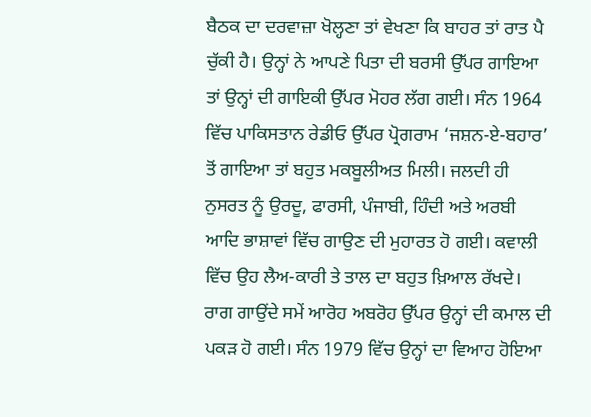ਬੈਠਕ ਦਾ ਦਰਵਾਜ਼ਾ ਖੋਲ੍ਹਣਾ ਤਾਂ ਵੇਖਣਾ ਕਿ ਬਾਹਰ ਤਾਂ ਰਾਤ ਪੈ ਚੁੱਕੀ ਹੈ। ਉਨ੍ਹਾਂ ਨੇ ਆਪਣੇ ਪਿਤਾ ਦੀ ਬਰਸੀ ਉੱਪਰ ਗਾਇਆ ਤਾਂ ਉਨ੍ਹਾਂ ਦੀ ਗਾਇਕੀ ਉੱਪਰ ਮੋਹਰ ਲੱਗ ਗਈ। ਸੰਨ 1964 ਵਿੱਚ ਪਾਕਿਸਤਾਨ ਰੇਡੀਓ ਉੱਪਰ ਪ੍ਰੋਗਰਾਮ ‘ਜਸ਼ਨ-ਏ-ਬਹਾਰ’ ਤੋਂ ਗਾਇਆ ਤਾਂ ਬਹੁਤ ਮਕਬੂਲੀਅਤ ਮਿਲੀ। ਜਲਦੀ ਹੀ ਨੁਸਰਤ ਨੂੰ ਉਰਦੂ, ਫਾਰਸੀ, ਪੰਜਾਬੀ, ਹਿੰਦੀ ਅਤੇ ਅਰਬੀ ਆਦਿ ਭਾਸ਼ਾਵਾਂ ਵਿੱਚ ਗਾਉਣ ਦੀ ਮੁਹਾਰਤ ਹੋ ਗਈ। ਕਵਾਲੀ ਵਿੱਚ ਉਹ ਲੈਅ-ਕਾਰੀ ਤੇ ਤਾਲ ਦਾ ਬਹੁਤ ਖ਼ਿਆਲ ਰੱਖਦੇ। ਰਾਗ ਗਾਉਂਦੇ ਸਮੇਂ ਆਰੋਹ ਅਬਰੋਹ ਉੱਪਰ ਉਨ੍ਹਾਂ ਦੀ ਕਮਾਲ ਦੀ ਪਕੜ ਹੋ ਗਈ। ਸੰਨ 1979 ਵਿੱਚ ਉਨ੍ਹਾਂ ਦਾ ਵਿਆਹ ਹੋਇਆ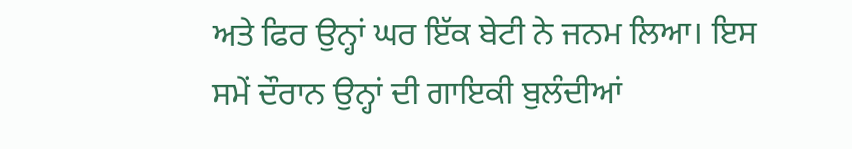ਅਤੇ ਫਿਰ ਉਨ੍ਹਾਂ ਘਰ ਇੱਕ ਬੇਟੀ ਨੇ ਜਨਮ ਲਿਆ। ਇਸ ਸਮੇਂ ਦੌਰਾਨ ਉਨ੍ਹਾਂ ਦੀ ਗਾਇਕੀ ਬੁਲੰਦੀਆਂ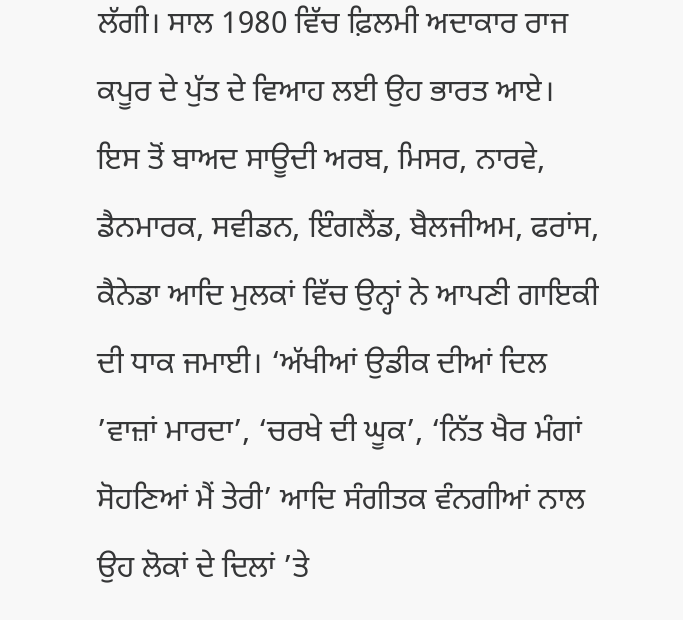ਲੱਗੀ। ਸਾਲ 1980 ਵਿੱਚ ਫ਼ਿਲਮੀ ਅਦਾਕਾਰ ਰਾਜ ਕਪੂਰ ਦੇ ਪੁੱਤ ਦੇ ਵਿਆਹ ਲਈ ਉਹ ਭਾਰਤ ਆਏ। ਇਸ ਤੋਂ ਬਾਅਦ ਸਾਊਦੀ ਅਰਬ, ਮਿਸਰ, ਨਾਰਵੇ, ਡੈਨਮਾਰਕ, ਸਵੀਡਨ, ਇੰਗਲੈਂਡ, ਬੈਲਜੀਅਮ, ਫਰਾਂਸ, ਕੈਨੇਡਾ ਆਦਿ ਮੁਲਕਾਂ ਵਿੱਚ ਉਨ੍ਹਾਂ ਨੇ ਆਪਣੀ ਗਾਇਕੀ ਦੀ ਧਾਕ ਜਮਾਈ। ‘ਅੱਖੀਆਂ ਉਡੀਕ ਦੀਆਂ ਦਿਲ ’ਵਾਜ਼ਾਂ ਮਾਰਦਾ’, ‘ਚਰਖੇ ਦੀ ਘੂਕ’, ‘ਨਿੱਤ ਖੈਰ ਮੰਗਾਂ ਸੋਹਣਿਆਂ ਮੈਂ ਤੇਰੀ’ ਆਦਿ ਸੰਗੀਤਕ ਵੰਨਗੀਆਂ ਨਾਲ ਉਹ ਲੋਕਾਂ ਦੇ ਦਿਲਾਂ ’ਤੇ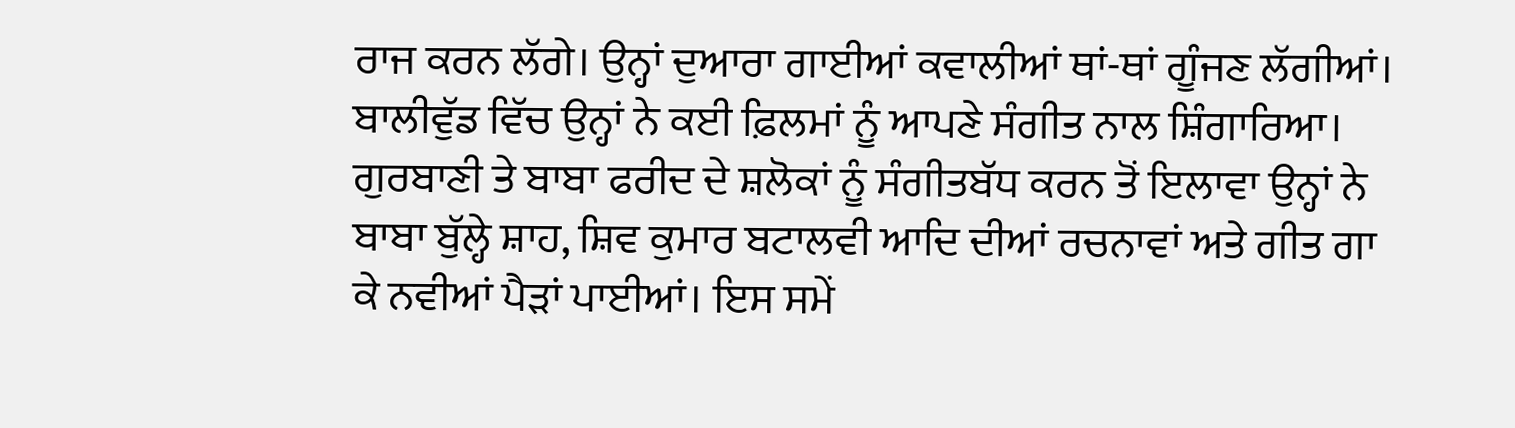ਰਾਜ ਕਰਨ ਲੱਗੇ। ਉਨ੍ਹਾਂ ਦੁਆਰਾ ਗਾਈਆਂ ਕਵਾਲੀਆਂ ਥਾਂ-ਥਾਂ ਗੂੰਜਣ ਲੱਗੀਆਂ। ਬਾਲੀਵੁੱਡ ਵਿੱਚ ਉਨ੍ਹਾਂ ਨੇ ਕਈ ਫ਼ਿਲਮਾਂ ਨੂੰ ਆਪਣੇ ਸੰਗੀਤ ਨਾਲ ਸ਼ਿੰਗਾਰਿਆ।
ਗੁਰਬਾਣੀ ਤੇ ਬਾਬਾ ਫਰੀਦ ਦੇ ਸ਼ਲੋਕਾਂ ਨੂੰ ਸੰਗੀਤਬੱਧ ਕਰਨ ਤੋਂ ਇਲਾਵਾ ਉਨ੍ਹਾਂ ਨੇ ਬਾਬਾ ਬੁੱਲ੍ਹੇ ਸ਼ਾਹ, ਸ਼ਿਵ ਕੁਮਾਰ ਬਟਾਲਵੀ ਆਦਿ ਦੀਆਂ ਰਚਨਾਵਾਂ ਅਤੇ ਗੀਤ ਗਾ ਕੇ ਨਵੀਆਂ ਪੈੜਾਂ ਪਾਈਆਂ। ਇਸ ਸਮੇਂ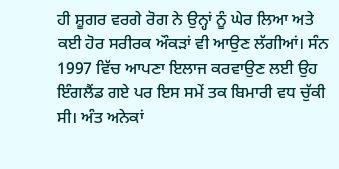ਹੀ ਸ਼ੂਗਰ ਵਰਗੇ ਰੋਗ ਨੇ ਉਨ੍ਹਾਂ ਨੂੰ ਘੇਰ ਲਿਆ ਅਤੇ ਕਈ ਹੋਰ ਸਰੀਰਕ ਔਕੜਾਂ ਵੀ ਆਉਣ ਲੱਗੀਆਂ। ਸੰਨ 1997 ਵਿੱਚ ਆਪਣਾ ਇਲਾਜ ਕਰਵਾਉਣ ਲਈ ਉਹ ਇੰਗਲੈਂਡ ਗਏ ਪਰ ਇਸ ਸਮੇਂ ਤਕ ਬਿਮਾਰੀ ਵਧ ਚੁੱਕੀ ਸੀ। ਅੰਤ ਅਨੇਕਾਂ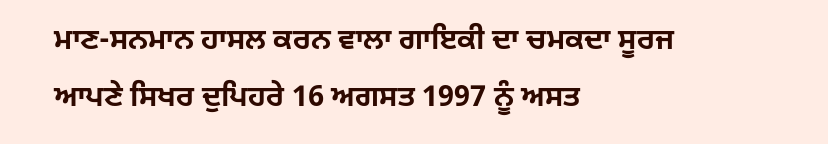ਮਾਣ-ਸਨਮਾਨ ਹਾਸਲ ਕਰਨ ਵਾਲਾ ਗਾਇਕੀ ਦਾ ਚਮਕਦਾ ਸੂਰਜ ਆਪਣੇ ਸਿਖਰ ਦੁਪਿਹਰੇ 16 ਅਗਸਤ 1997 ਨੂੰ ਅਸਤ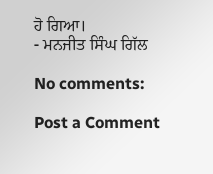ਹੋ ਗਿਆ।
- ਮਨਜੀਤ ਸਿੰਘ ਗਿੱਲ

No comments:

Post a Comment